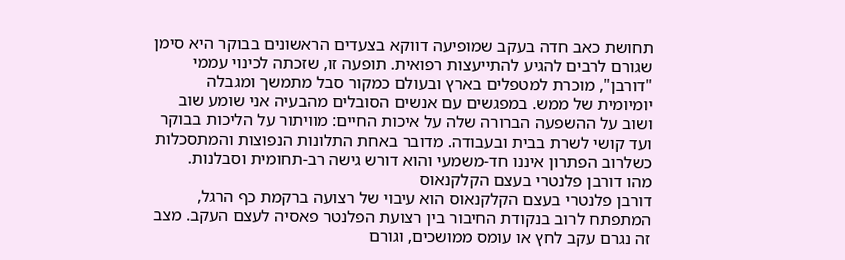תחושת כאב חדה בעקב שמופיעה דווקא בצעדים הראשונים בבוקר היא סימן שגורם לרבים להגיע להתייעצות רפואית. תופעה זו, שזכתה לכינוי עממי "דורבן", מוכרת למטפלים בארץ ובעולם כמקור סבל מתמשך ומגבלה יומיומית של ממש. במפגשים עם אנשים הסובלים מהבעיה אני שומע שוב ושוב על ההשפעה הברורה שלה על איכות החיים: מוויתור על הליכות בבוקר ועד קושי לשרת בבית ובעבודה. מדובר באחת התלונות הנפוצות והמתסכלות כשלרוב הפתרון איננו חד-משמעי והוא דורש גישה רב-תחומית וסבלנות.
מהו דורבן פלנטרי בעצם הקלקנאוס
דורבן פלנטרי בעצם הקלקנאוס הוא עיבוי של רצועה ברקמת כף הרגל, המתפתח לרוב בנקודת החיבור בין רצועת הפלנטר פאסיה לעצם העקב. מצב זה נגרם עקב לחץ או עומס ממושכים, וגורם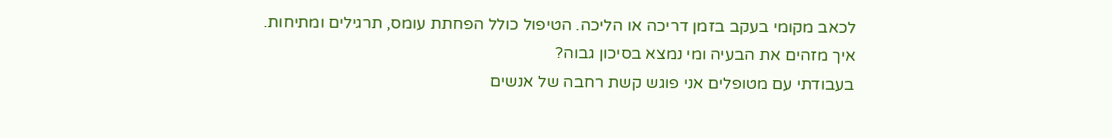לכאב מקומי בעקב בזמן דריכה או הליכה. הטיפול כולל הפחתת עומס, תרגילים ומתיחות.
איך מזהים את הבעיה ומי נמצא בסיכון גבוה?
בעבודתי עם מטופלים אני פוגש קשת רחבה של אנשים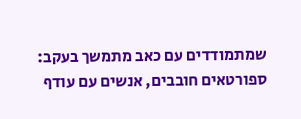שמתמודדים עם כאב מתמשך בעקב: ספורטאים חובבים, אנשים עם עודף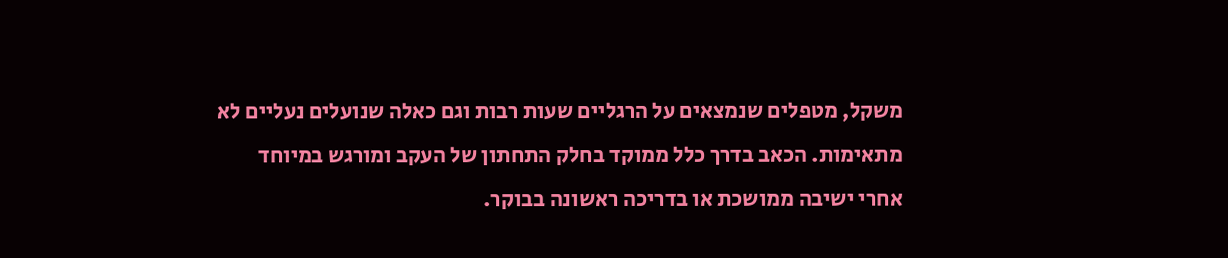משקל, מטפלים שנמצאים על הרגליים שעות רבות וגם כאלה שנועלים נעליים לא מתאימות. הכאב בדרך כלל ממוקד בחלק התחתון של העקב ומורגש במיוחד אחרי ישיבה ממושכת או בדריכה ראשונה בבוקר.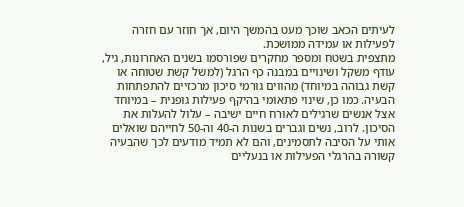לעיתים הכאב שוכך מעט בהמשך היום, אך חוזר עם חזרה לפעילות או עמידה ממושכת.
מתצפית בשטח ומספר מחקרים שפורסמו בשנים האחרונות, גיל, עודף משקל ושינויים במבנה כף הרגל (למשל קשת שטוחה או קשת גבוהה במיוחד) מהווים גורמי סיכון מרכזיים להתפתחות הבעיה. כמו כן, שינוי פתאומי בהיקף פעילות גופנית – במיוחד אצל אנשים שרגילים לאורח חיים ישיבה – עלול להעלות את הסיכון. לרוב, נשים וגברים בשנות ה-40 וה-50 לחייהם שואלים אותי על הסיבה לתסמינים, והם לא תמיד מודעים לכך שהבעיה קשורה בהרגלי הפעילות או בנעליים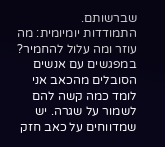שברשותם.
התמודדות יומיומית: מה עוזר ומה עלול להחמיר?
במפגשים עם אנשים הסובלים מהכאב אני לומד כמה קשה להם לשמור על שגרה. יש שמדווחים על כאב חזק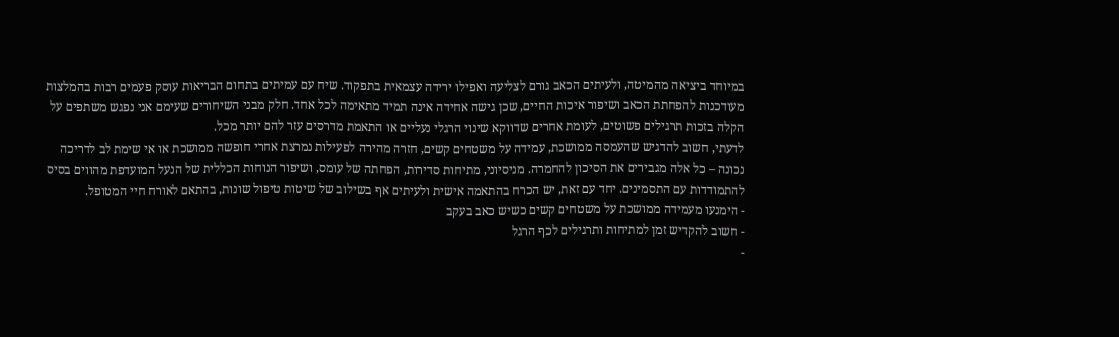במיוחד ביציאה מהמיטה, ולעיתים הכאב גורם לצליעה ואפילו ירידה עצמאית בתפקוד. שיח עם עמיתים בתחום הבריאות עוסק פעמים רבות בהמלצות מעודכנות להפחתת הכאב ושיפור איכות החיים, שכן גישה אחידה אינה תמיד מתאימה לכל אחד. חלק מבני השיחורים שעימם אני נפגש משתפים על הקלה בזכות תרגילים פשוטים, לעומת אחרים שדווקא שינוי הרגלי נעליים או התאמת מדרסים עזר להם יותר מכל.
לדעתי, חשוב להדגיש שהעמסה ממושכת, עמידה על משטחים קשים, חזרה מהירה לפעילות נמרצת אחרי חופשה ממושכת או אי שימת לב לדריכה נכונה – כל אלה מגבירים את הסיכון להחמרה. מניסיוני, מתיחות סדירות, הפחתה של עומס, ושיפור הנוחות הכללית של הנעל המועדפת מהווים בסיס להתמודדות עם התסמינים. יחד עם זאת, יש הכרח בהתאמה אישית ולעיתים אף בשילוב של שיטות טיפול שונות, בהתאם לאורח חיי המטופל.
- הימנעו מעמידה ממושכת על משטחים קשים כשיש כאב בעקב
- חשוב להקדיש זמן למתיחות ותרגילים לכף הרגל
-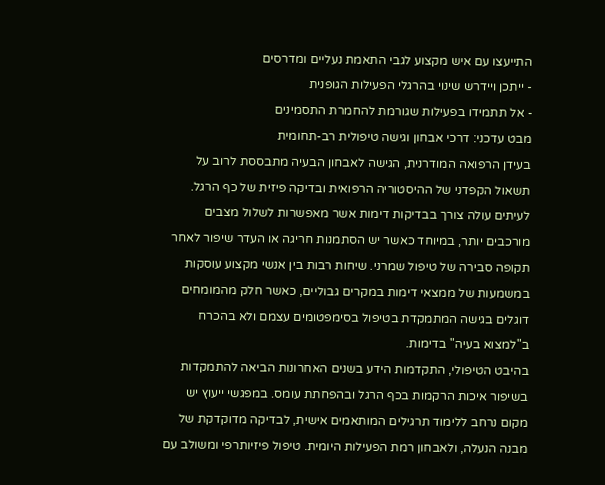התייעצו עם איש מקצוע לגבי התאמת נעליים ומדרסים
- ייתכן ויידרש שינוי בהרגלי הפעילות הגופנית
- אל תתמידו בפעילות שגורמת להחמרת התסמינים
מבט עדכני: דרכי אבחון וגישה טיפולית רב-תחומית
בעידן הרפואה המודרנית, הגישה לאבחון הבעיה מתבססת לרוב על תשאול הקפדני של ההיסטוריה הרפואית ובדיקה פיזית של כף הרגל. לעיתים עולה צורך בבדיקות דימות אשר מאפשרות לשלול מצבים מורכבים יותר, במיוחד כאשר יש הסתמנות חריגה או העדר שיפור לאחר תקופה סבירה של טיפול שמרני. שיחות רבות בין אנשי מקצוע עוסקות במשמעות של ממצאי דימות במקרים גבוליים, כאשר חלק מהמומחים דוגלים בגישה המתמקדת בטיפול בסימפטומים עצמם ולא בהכרח ב"למצוא בעיה" בדימות.
בהיבט הטיפולי, התקדמות הידע בשנים האחרונות הביאה להתמקדות בשיפור איכות הרקמות בכף הרגל ובהפחתת עומס. במפגשי ייעוץ יש מקום נרחב ללימוד תרגילים המותאמים אישית, לבדיקה מדוקדקת של מבנה הנעלה, ולאבחון רמת הפעילות היומית. טיפול פיזיותרפי ומשולב עם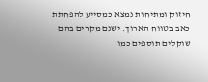חיזוק ומתיחות נמצא כמסייע להפחתת כאב בטווח הארוך. ישנם מקרים בהם שוקלים תוספים כמו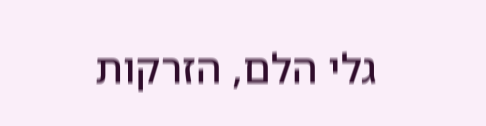גלי הלם, הזרקות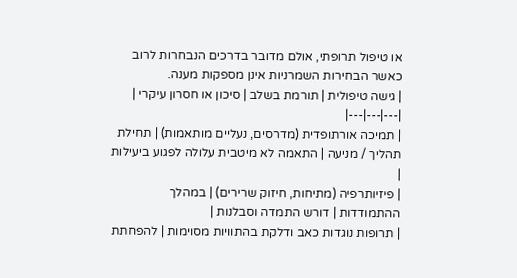או טיפול תרופתי, אולם מדובר בדרכים הנבחרות לרוב כאשר הבחירות השמרניות אינן מספקות מענה.
| גישה טיפולית | תורמת בשלב | סיכון או חסרון עיקרי |
|---|---|---|
| תמיכה אורתופדית (מדרסים, נעליים מותאמות) | תחילת תהליך / מניעה | התאמה לא מיטבית עלולה לפגוע ביעילות |
| פיזיותרפיה (מתיחות, חיזוק שרירים) | במהלך ההתמודדות | דורש התמדה וסבלנות |
| תרופות נוגדות כאב ודלקת בהתוויות מסוימות | להפחתת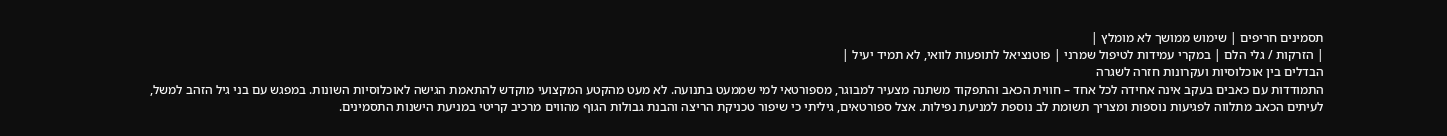תסמינים חריפים | שימוש ממושך לא מומלץ |
| הזרקות / גלי הלם | במקרי עמידות לטיפול שמרני | פוטנציאל לתופעות לוואי, לא תמיד יעיל |
הבדלים בין אוכלוסיות ועקרונות חזרה לשגרה
התמודדות עם כאבים בעקב אינה אחידה לכל אחד – חווית הכאב והתפקוד משתנה מצעיר למבוגר, מספורטאי למי שממעט בתנועה. לא מעט מהקטע המקצועי מוקדש להתאמת הגישה לאוכלוסיות השונות. במפגש עם בני גיל הזהב למשל, לעיתים הכאב מתלווה לפגיעות נוספות ומצריך תשומת לב נוספת למניעת נפילות. אצל ספורטאים, גיליתי כי שיפור טכניקת הריצה והבנת גבולות הגוף מהווים מרכיב קריטי במניעת הישנות התסמינים.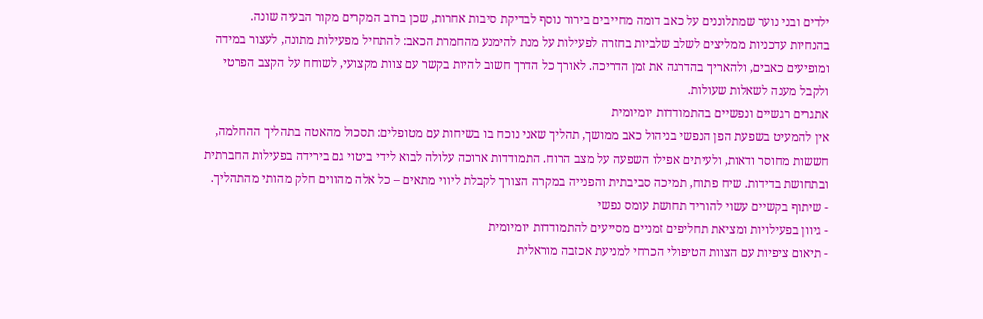ילדים ובני נוער שמתלוננים על כאב דומה מחייבים בירור נוסף לבדיקת סיבות אחרות, שכן ברוב המקרים מקור הבעיה שונה.
בהנחיות עדכניות ממליצים לשלב שלביות בחזרה לפעילות על מנת להימנע מהחמרת הכאב: להתחיל מפעילות מתונה, לעצור במידה ומופיעים כאבים, ולהאריך בהדרגה את זמן הדריכה. לאורך כל הדרך חשוב להיות בקשר עם צוות מקצועי, לשוחח על הקצב הפרטי ולקבל מענה לשאלות שעולות.
אתגרים רגשיים ונפשיים בהתמודדות יומיומית
אין להמעיט בשפעת הפן הנפשי בניהול כאב ממושך, תהליך שאני נוכח בו בשיחות עם מטופלים: תסכול מהאטה בתהליך ההחלמה, חששות מחוסר ודאות, ולעיתים אפילו השפעה על מצב הרוח. התמודדות ארוכה עלולה לבוא לידי ביטוי גם בירידה בפעילות החברתית ובתחושת בדידות. שיח פתוח, תמיכה סביבתית והפנייה במקרה הצורך לקבלת ליווי מתאים – כל אלה מהווים חלק מהותי מהתהליך.
- שיתוף בקשיים עשוי להוריד תחושת עומס נפשי
- גיוון בפעילויות ומציאת תחליפים זמניים מסייעים להתמודדות יומיומית
- תיאום ציפיות עם הצוות הטיפולי הכרחי למניעת אכזבה מוראלית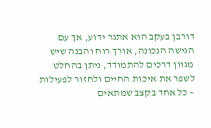דורבן בעקב הוא אתגר ידוע, אך עם הגישה הנכונה, אורך רוח והבנה שיש מגוון דרכים להתמודד, ניתן בהחלט לשפר את איכות החיים ולחזור לפעילות – כל אחד בקצב שמתאים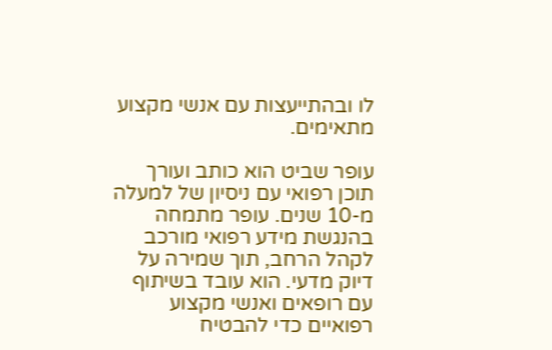לו ובהתייעצות עם אנשי מקצוע מתאימים.

עופר שביט הוא כותב ועורך תוכן רפואי עם ניסיון של למעלה מ-10 שנים. עופר מתמחה בהנגשת מידע רפואי מורכב לקהל הרחב, תוך שמירה על דיוק מדעי. הוא עובד בשיתוף עם רופאים ואנשי מקצוע רפואיים כדי להבטיח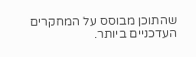שהתוכן מבוסס על המחקרים העדכניים ביותר.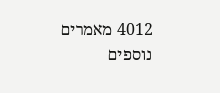4012 מאמרים נוספים